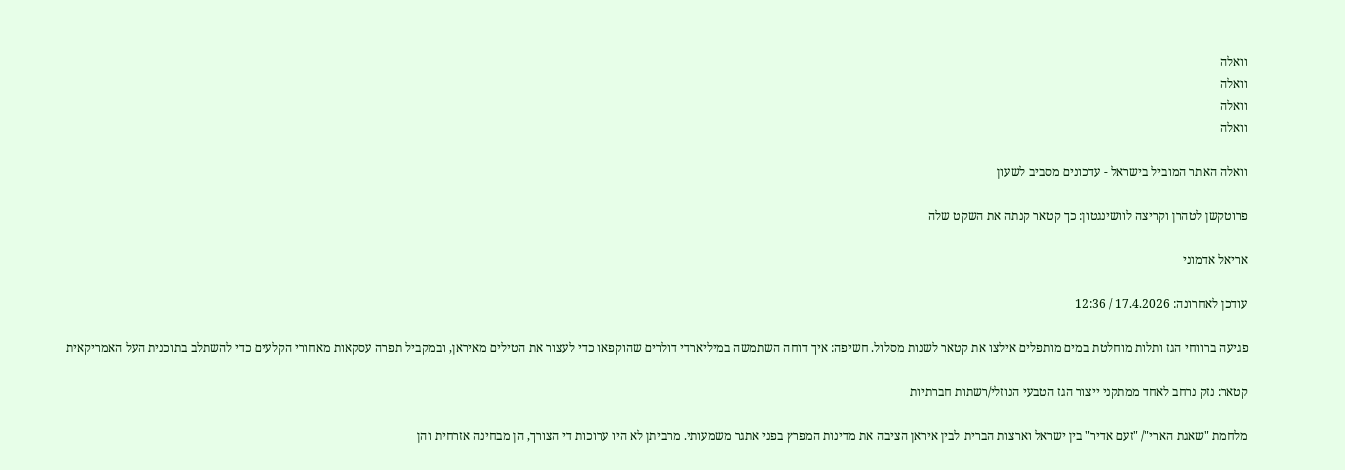וואלה
וואלה
וואלה
וואלה

וואלה האתר המוביל בישראל - עדכונים מסביב לשעון

פרוטקשן לטהרן וקריצה לוושינגטון: כך קטאר קנתה את השקט שלה

אריאל אדמוני

עודכן לאחרונה: 17.4.2026 / 12:36

פגיעה ברווחי הגז ותלות מוחלטת במים מותפלים אילצו את קטאר לשנות מסלול. חשיפה: איך דוחה השתמשה במיליארדי דולרים שהוקפאו כדי לעצור את הטילים מאיראן, ובמקביל תפרה עסקאות מאחורי הקלעים כדי להשתלב בתוכנית העל האמריקאית

קטאר: נזק נרחב לאחד ממתקני ייצור הגז הטבעי הנוזלי/רשתות חברתיות

מלחמת "שאגת הארי"/ "זעם אדיר" בין ישראל וארצות הברית לבין איראן הציבה את מדינות המפרץ בפני אתגר משמעותי. מרביתן לא היו ערוכות די הצורך, הן מבחינה אזרחית והן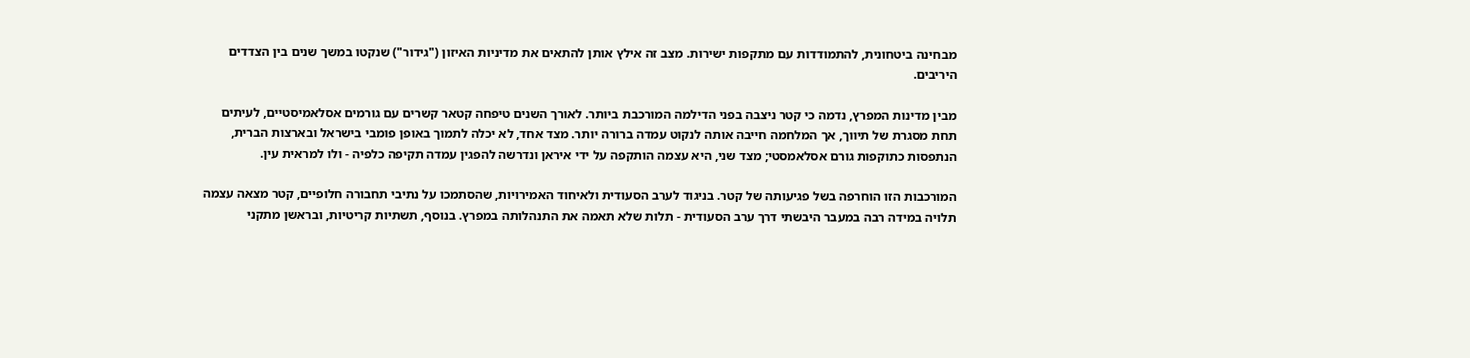מבחינה ביטחונית, להתמודדות עם מתקפות ישירות. מצב זה אילץ אותן להתאים את מדיניות האיזון ("גידור") שנקטו במשך שנים בין הצדדים היריבים.

מבין מדינות המפרץ, נדמה כי קטר ניצבה בפני הדילמה המורכבת ביותר. לאורך השנים טיפחה קטאר קשרים עם גורמים אסלאמיסטיים, לעיתים תחת מסגרת של תיווך, אך המלחמה חייבה אותה לנקוט עמדה ברורה יותר. מצד אחד, לא יכלה לתמוך באופן פומבי בישראל ובארצות הברית, הנתפסות כתוקפות גורם אסלאמסטי; מצד שני, היא עצמה הותקפה על ידי איראן ונדרשה להפגין עמדה תקיפה כלפיה - ולו למראית עין.

המורכבות הזו הוחרפה בשל פגיעותה של קטר. בניגוד לערב הסעודית ולאיחוד האמירויות, שהסתמכו על נתיבי תחבורה חלופיים, קטר מצאה עצמה תלויה במידה רבה במעבר היבשתי דרך ערב הסעודית - תלות שלא תאמה את התנהלותה במפרץ. בנוסף, תשתיות קריטיות, ובראשן מתקני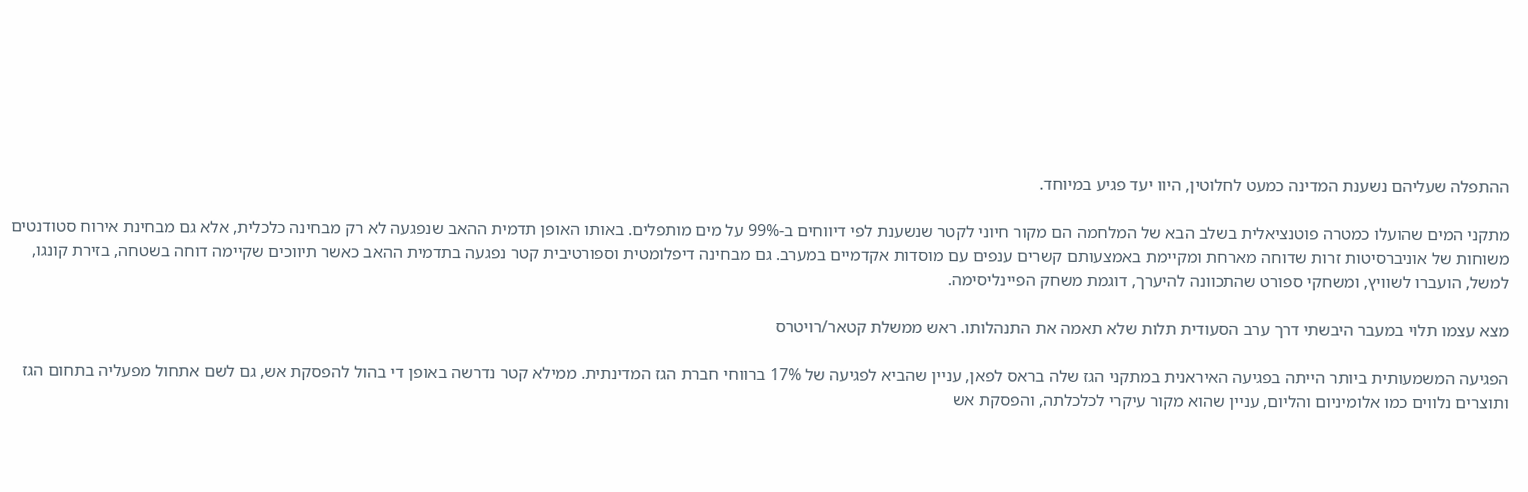ההתפלה שעליהם נשענת המדינה כמעט לחלוטין, היוו יעד פגיע במיוחד.

מתקני המים שהועלו כמטרה פוטנציאלית בשלב הבא של המלחמה הם מקור חיוני לקטר שנשענת לפי דיווחים ב-99% על מים מותפלים. באותו האופן תדמית ההאב שנפגעה לא רק מבחינה כלכלית, אלא גם מבחינת אירוח סטודנטים משוחות של אוניברסיטות זרות שדוחה מארחת ומקיימת באמצעותם קשרים ענפים עם מוסדות אקדמיים במערב. גם מבחינה דיפלומטית וספורטיבית קטר נפגעה בתדמית ההאב כאשר תיווכים שקיימה דוחה בשטחה, בזירת קונגו, למשל, הועברו לשוויץ, ומשחקי ספורט שהתכוונה להיערך, דוגמת משחק הפיינליסימה.

מצא עצמו תלוי במעבר היבשתי דרך ערב הסעודית תלות שלא תאמה את התנהלותו. ראש ממשלת קטאר/רויטרס

הפגיעה המשמעותית ביותר הייתה בפגיעה האיראנית במתקני הגז שלה בראס לפאן, עניין שהביא לפגיעה של 17% ברווחי חברת הגז המדינתית. ממילא קטר נדרשה באופן די בהול להפסקת אש, גם לשם אתחול מפעליה בתחום הגז ותוצרים נלווים כמו אלומיניום והליום, עניין שהוא מקור עיקרי לכלכלתה, והפסקת אש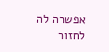אפשרה לה לחזור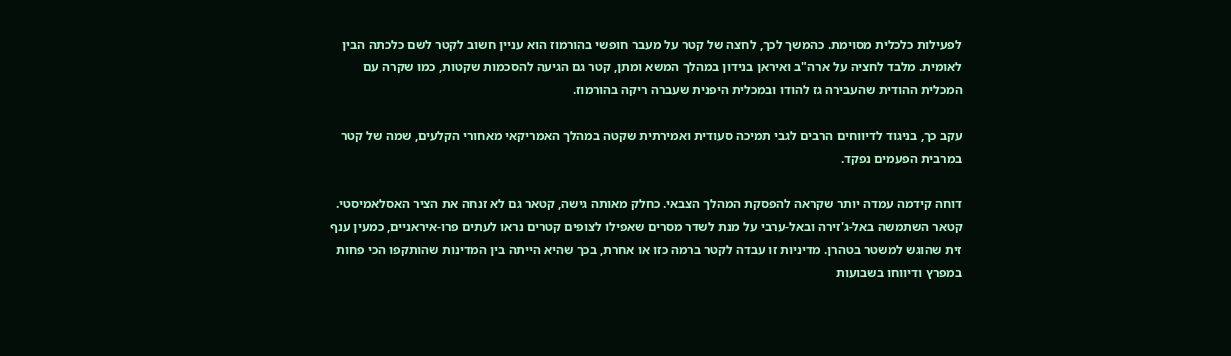לפעילות כלכלית מסוימת. כהמשך לכך, לחצה של קטר על מעבר חופשי בהורמוז הוא עניין חשוב לקטר לשם כלכתה הבין לאומית. מלבד לחציה על ארה"ב ואיראן בנידון במהלך המשא ומתן, קטר גם הגיעה להסכמות שקטות, כמו שקרה עם המכלית ההודית שהעבירה גז להודו ובמכלית היפנית שעברה ריקה בהורמוז.

עקב כך, בניגוד לדיווחים הרבים לגבי תמיכה סעודית ואמירתית שקטה במהלך האמריקאי מאחורי הקלעים, שמה של קטר במרבית הפעמים נפקד.

דוחה קידמה עמדה יותר שקראה להפסקת המהלך הצבאי. כחלק מאותה גישה, קטאר גם לא זנחה את הציר האסלאמיסטי. קטאר השתמשה באל-ג'זירה ובאל-ערבי על מנת לשדר מסרים שאפילו לצופים קטרים נראו לעתים פרו-איראניים, כמעין ענף זית שהוגש למשטר בטהרן. מדיניות זו עבדה לקטר ברמה כזו או אחרת, בכך שהיא הייתה בין המדינות שהותקפו הכי פחות במפרץ ודיווחו בשבועות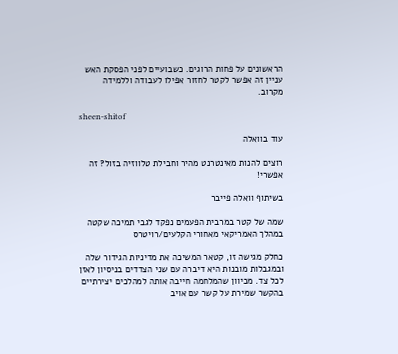הראשונים על פחות הרוגים. כשבועיים לפני הפסקת האש עניין זה אפשר לקטר לחזור אפילו לעבודה וללמידה מקרוב.

sheen-shitof

עוד בוואלה

רוצים להנות מאינטרנט מהיר וחבילת טלווזיה בזול? זה אפשרי!

בשיתוף וואלה פייבר

שמה של קטר במרבית הפעמים נפקד לגבי תמיכה שקטה במהלך האמריקאי מאחורי הקלעים/רויטרס

כחלק מגישה זו, קטאר המשיכה את מדיניות הגידור שלה ובמגבלות מובנות היא דיברה עם שני הצדדים בניסיון לאזן לכל צד. מכיוון שהמלחמה חייבה אותה למהלכים יצירתיים בהקשר שמירת על קשר עם אויב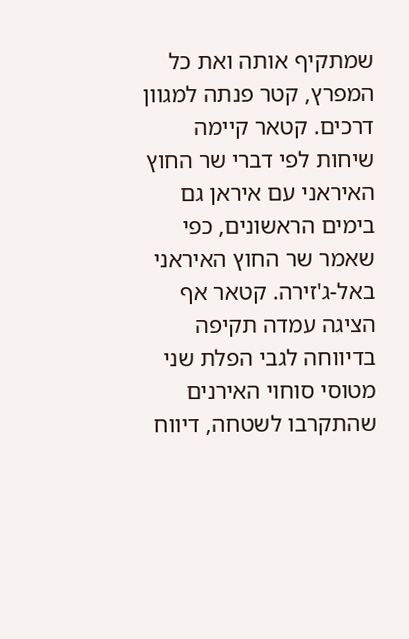שמתקיף אותה ואת כל המפרץ, קטר פנתה למגוון דרכים. קטאר קיימה שיחות לפי דברי שר החוץ האיראני עם איראן גם בימים הראשונים, כפי שאמר שר החוץ האיראני באל-ג'זירה. קטאר אף הציגה עמדה תקיפה בדיווחה לגבי הפלת שני מטוסי סוחוי האירנים שהתקרבו לשטחה, דיווח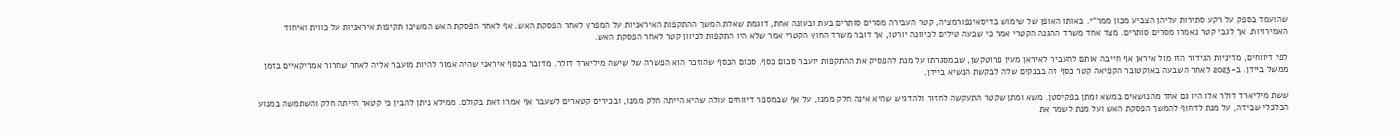שהועמד בספק על רקע סתירות עליהן הצביע מכון ממר"י. באותו האופן של שימוש בדיסאינפורמציה, קטר העבירה מסרים סותרים בעת ובעונה אחת, דוגמת שאלת המשך ההתקפות האיראניות על המפרץ לאחר הפסקת האש. אף לאחר הפסקת האש המשיכו תקיפות איראניות על כווית ואיחוד האמירויות. אך לגבי קטר נאמרו מסרים סותרים. מצד אחד משרד ההגנה הקטרי אמר כי שבעה טילים לכיוונה יורטו, אך דובר משרד החוץ הקטרי אמר שלא היו התקפות לכיוון קטר לאחר הפסקת האש.

לפי דיווחים, מדיניות הגידור הזו מול איראן אף חייבה אותם להעביר לאיראן מעין פרוטקשן, שבמסגרתו על מנת להפסיק את ההתקפות יועבר סכום כסף. סכום הכסף שהוזכר הוא הפשרה של שישה מיליארד דולר. מדובר בכסף איראני שהיה אמור להיות מועבר אליה לאחר שחרור אמריקאיים בזמן ממשל ביידן. ב-2023 לאחר השבעה באוקטובר הקפיאה קטר כסף זה בבנקים שלה לבקשת הנשיא ביידן.

ששת מיליארד דולר אלו היו גם אחד מהנושאים במשא ומתן בפקיסטן. משא ומתן שקטר התעקשה לחזור ולהדגיש שהיא אינה חלק ממנו, על אף שבמספר דיווחים עולה שהיא הייתה חלק ממנו, ובכירים קטארים לשעבר אף אמרו זאת בקולם. ממילא ניתן להבין כי קטאר הייתה חלק והשתמשה במנוע הכלכלי שבידה, על מנת לדחוף להמשך הפסקת האש ועל מנת לשמר את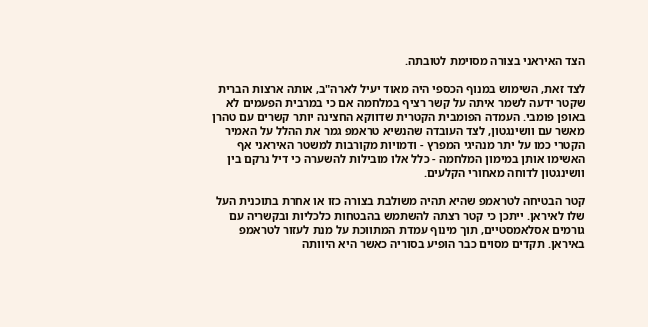הצד האיראני בצורה מסוימת לטובתה.

לצד זאת, השימוש במנוף הכספי היה מאוד יעיל לארה"ב, אותה ארצות הברית שקטר ידעה לשמר איתה על קשר רציף במלחמה אם כי במרבית הפעמים לא באופן פומבי. העמדה הפומבית הקטרית שדווקא החצינה יותר קשרים עם טהרן מאשר עם וושינגטון, לצד העובדה שהנשיא טראמפ גמר את ההלל על האמיר הקטרי כמו על יתר מנהיגי המפרץ - ודמויות מקורבות למשטר האיראני אף האשימו אותן במימון המלחמה - כלל אלו מובילות להשערה כי דיל נרקם בין וושינגטון לדוחה מאחורי הקלעים.

קטר הבטיחה לטראמפ שהיא תהיה משולבת בצורה כזו או אחרת בתוכנית העל שלו לאיראן. ייתכן כי קטר רצתה להשתמש בהבטחות כלכליות ובקשריה עם גורמים אסלאמסטיים, תוך מינוף עמדת המתווכת על מנת לעזור לטראמפ באיראן. תקדים מסוים כבר הופיע בסוריה כאשר היא היוותה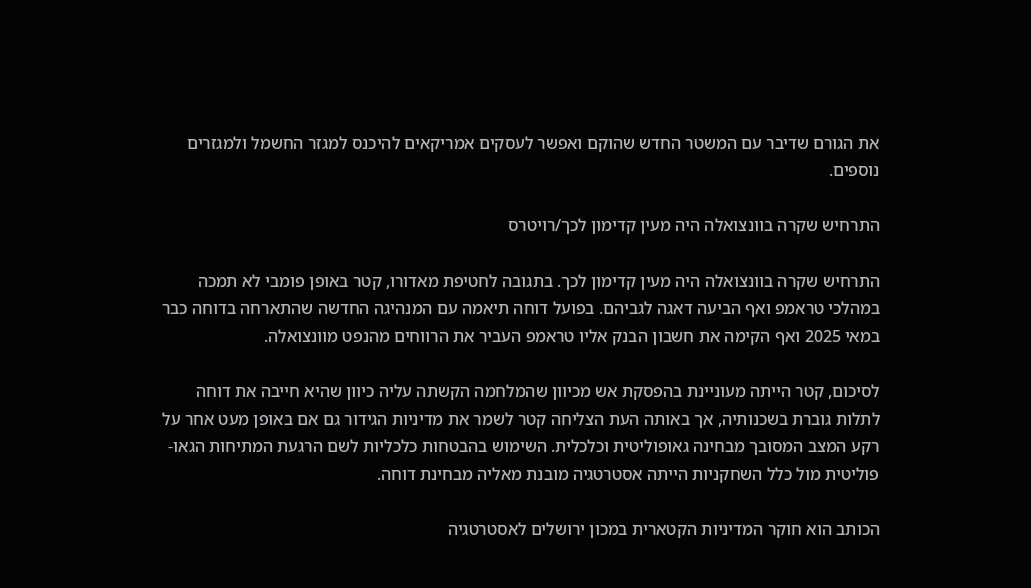את הגורם שדיבר עם המשטר החדש שהוקם ואפשר לעסקים אמריקאים להיכנס למגזר החשמל ולמגזרים נוספים.

התרחיש שקרה בוונצואלה היה מעין קדימון לכך/רויטרס

התרחיש שקרה בוונצואלה היה מעין קדימון לכך. בתגובה לחטיפת מאדורו, קטר באופן פומבי לא תמכה במהלכי טראמפ ואף הביעה דאגה לגביהם. בפועל דוחה תיאמה עם המנהיגה החדשה שהתארחה בדוחה כבר במאי 2025 ואף הקימה את חשבון הבנק אליו טראמפ העביר את הרווחים מהנפט מוונצואלה.

לסיכום, קטר הייתה מעוניינת בהפסקת אש מכיוון שהמלחמה הקשתה עליה כיוון שהיא חייבה את דוחה לתלות גוברת בשכנותיה, אך באותה העת הצליחה קטר לשמר את מדיניות הגידור גם אם באופן מעט אחר על רקע המצב המסובך מבחינה גאופוליטית וכלכלית. השימוש בהבטחות כלכליות לשם הרגעת המתיחות הגאו-פוליטית מול כלל השחקניות הייתה אסטרטגיה מובנת מאליה מבחינת דוחה.

הכותב הוא חוקר המדיניות הקטארית במכון ירושלים לאסטרטגיה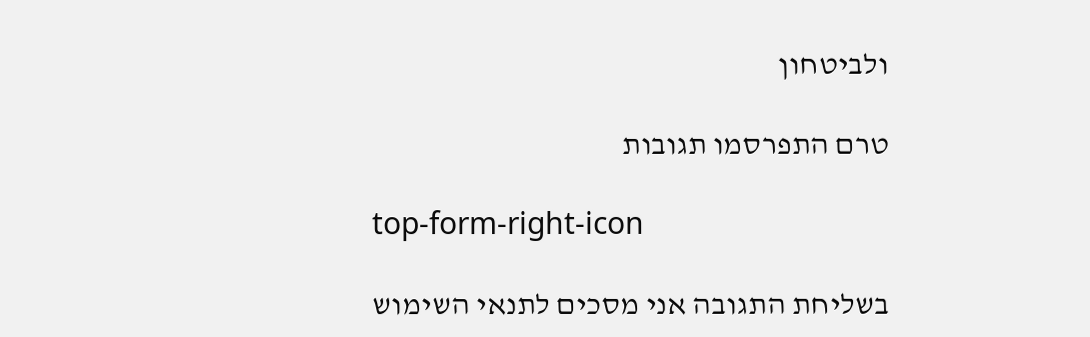ולביטחון

טרם התפרסמו תגובות

top-form-right-icon

בשליחת התגובה אני מסכים לתנאי השימוש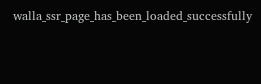walla_ssr_page_has_been_loaded_successfully